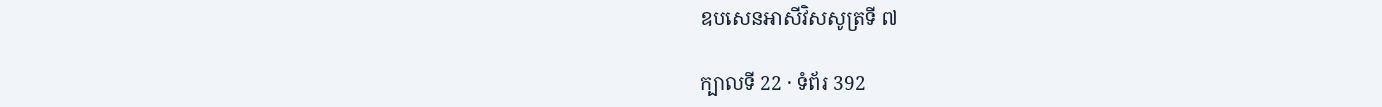ឧបសេនអាសីវិសសូត្រទី ៧

ក្បាលទី 22 · ទំព័រ 392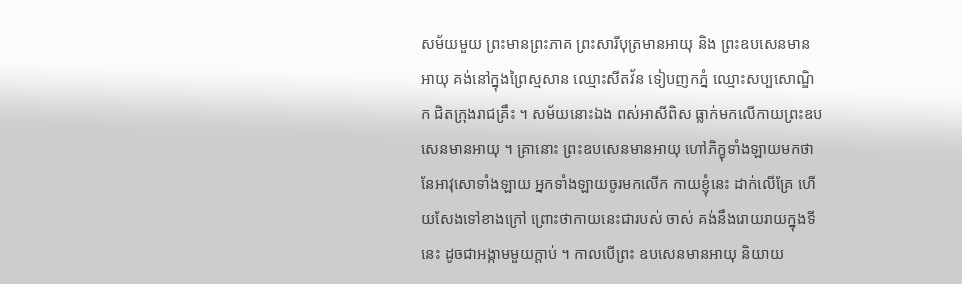សម័យមួយ ព្រះមានព្រះភាគ ព្រះសារីបុត្រមានអាយុ និង ព្រះឧបសេនមានអាយុ គង់នៅក្នុងព្រៃស្មសាន ឈ្មោះសីតវ័ន ទៀបញកភ្នំ ឈ្មោះសប្បសោណ្ឌិក ជិតក្រុងរាជគ្រឹះ ។ សម័យនោះឯង ពស់អាសីពិស ធ្លាក់មកលើកាយព្រះឧបសេនមានអាយុ ។ គ្រានោះ ព្រះឧបសេនមានអាយុ ហៅភិក្ខុទាំងឡាយមកថា នែអាវុសោទាំងឡាយ អ្នកទាំងឡាយចូរមកលើក កាយខ្ញុំនេះ ដាក់លើគ្រែ ហើយសែងទៅខាងក្រៅ ព្រោះថាកាយនេះជារបស់ ចាស់ គង់នឹងរោយរាយក្នុងទីនេះ ដូចជាអង្កាមមួយក្តាប់ ។ កាលបើព្រះ ឧបសេនមានអាយុ និយាយ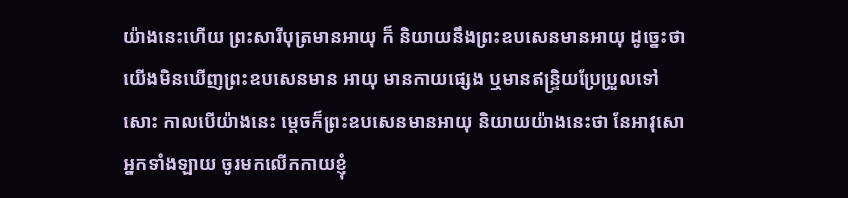យ៉ាងនេះហើយ ព្រះសារីបុត្រមានអាយុ ក៏ និយាយនឹងព្រះឧបសេនមានអាយុ ដូច្នេះថា យើងមិនឃើញព្រះឧបសេនមាន អាយុ មានកាយផ្សេង ឬមានឥន្ទ្រិយប្រែប្រួលទៅសោះ កាលបើយ៉ាងនេះ ម្តេចក៏ព្រះឧបសេនមានអាយុ និយាយយ៉ាងនេះថា នែអាវុសោ អ្នកទាំងឡាយ ចូរមកលើកកាយខ្ញុំ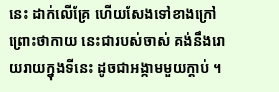នេះ ដាក់លើគ្រែ ហើយសែងទៅខាងក្រៅ ព្រោះថាកាយ នេះជារបស់ចាស់ គង់នឹងរោយរាយក្នុងទីនេះ ដូចជាអង្កាមមួយក្តាប់ ។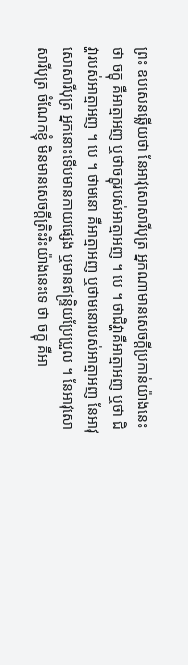ព្រះ ឧបសេនឆ្លើយថា នែអាវុសោសារីបុត្រ អ្នកណាមានសេចក្តីប្រកាន់យ៉ាងនេះ ថា ចក្ខុ គឺអាត្មាអញ ឬថាចក្ខុរបស់អាត្មាអញ ។ បេ ។ ថាជិវ្ហាគឺអាត្មាអញ ឬថា ជិវ្ហារបស់អាត្មាអញ ។ បេ ។ ថាមនោ គឺអាត្មាអញ ឬថាមនោរបស់អាត្មាអញ នែអាវុសោសារីបុត្រ អ្នកនោះទើបមានកាយផ្សេង ឬមានឥន្ទ្រិយប្រែប្រួល ។ នែអាវុសោសារីបុត្រ ចំណែកខ្ញុំ មិនមានសេចក្តីត្រិះរិះយ៉ាងនេះទេ ថា ចក្ខុ គឺអា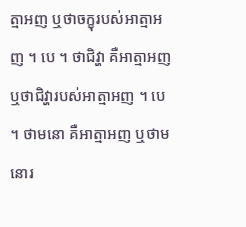ត្មាអញ ឬថាចក្ខុរបស់អាត្មាអញ ។ បេ ។ ថាជិវ្ហា គឺអាត្មាអញ ឬថាជិវ្ហារបស់អាត្មាអញ ។ បេ ។ ថាមនោ គឺអាត្មាអញ ឬថាមនោរ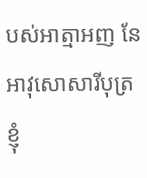បស់អាត្មាអញ នែអាវុសោសារីបុត្រ ខ្ញុំ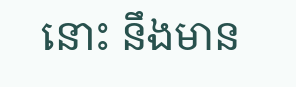នោះ នឹងមាន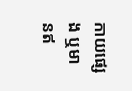កាយផ្សេង ឬមានឥ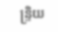ន្ទ្រិយ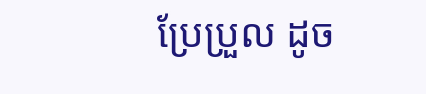ប្រែប្រួល ដូច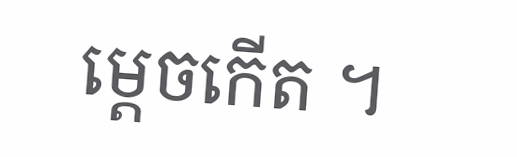ម្តេចកើត ។